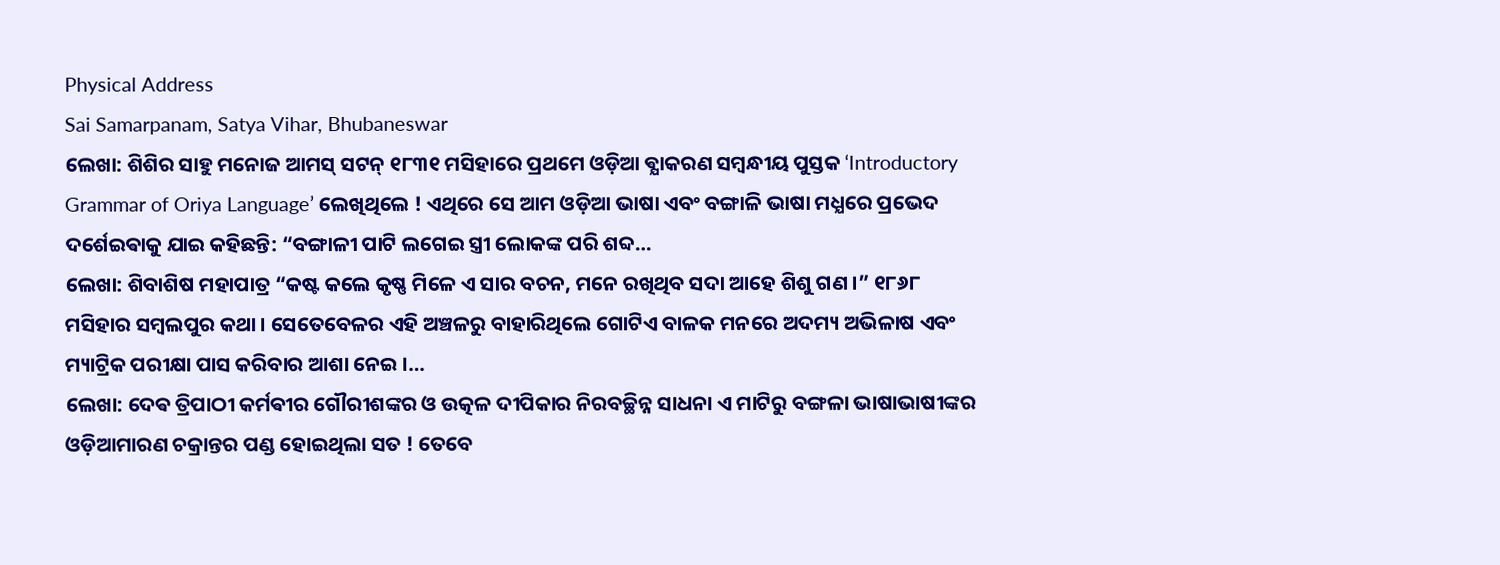Physical Address
Sai Samarpanam, Satya Vihar, Bhubaneswar
ଲେଖା: ଶିଶିର ସାହୁ ମନୋଜ ଆମସ୍ ସଟନ୍ ୧୮୩୧ ମସିହାରେ ପ୍ରଥମେ ଓଡ଼ିଆ ଵ୍ଯାକରଣ ସମ୍ବନ୍ଧୀୟ ପୁସ୍ତକ ‘Introductory Grammar of Oriya Language’ ଲେଖିଥିଲେ ! ଏଥିରେ ସେ ଆମ ଓଡ଼ିଆ ଭାଷା ଏବଂ ବଙ୍ଗାଳି ଭାଷା ମଧ୍ଯରେ ପ୍ରଭେଦ ଦର୍ଶେଇଵାକୁ ଯାଇ କହିଛନ୍ତି: “ବଙ୍ଗାଳୀ ପାଟି ଲଗେଇ ସ୍ତ୍ରୀ ଲୋକଙ୍କ ପରି ଶବ୍ଦ…
ଲେଖା: ଶିବାଶିଷ ମହାପାତ୍ର “କଷ୍ଟ କଲେ କୃଷ୍ଣ ମିଳେ ଏ ସାର ବଚନ, ମନେ ରଖିଥିବ ସଦା ଆହେ ଶିଶୁ ଗଣ ।” ୧୮୬୮ ମସିହାର ସମ୍ବଲପୁର କଥା । ସେତେବେଳର ଏହି ଅଞ୍ଚଳରୁ ବାହାରିଥିଲେ ଗୋଟିଏ ବାଳକ ମନରେ ଅଦମ୍ୟ ଅଭିଳାଷ ଏବଂ ମ୍ୟାଟ୍ରିକ ପରୀକ୍ଷା ପାସ କରିବାର ଆଶା ନେଇ ।…
ଲେଖା: ଦେଵ ତ୍ରିପାଠୀ କର୍ମଵୀର ଗୌରୀଶଙ୍କର ଓ ଉତ୍କଳ ଦୀପିକାର ନିରବଚ୍ଛିନ୍ନ ସାଧନା ଏ ମାଟିରୁ ବଙ୍ଗଳା ଭାଷାଭାଷୀଙ୍କର ଓଡ଼ିଆମାରଣ ଚକ୍ରାନ୍ତର ପଣ୍ଡ ହୋଇଥିଲା ସତ ! ତେବେ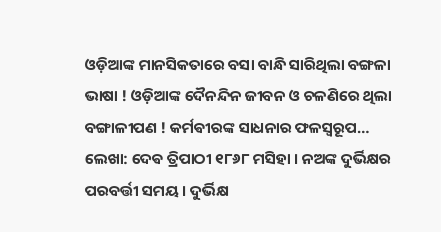ଓଡ଼ିଆଙ୍କ ମାନସିକତାରେ ବସା ବାନ୍ଧି ସାରିଥିଲା ବଙ୍ଗଳା ଭାଷା ! ଓଡ଼ିଆଙ୍କ ଦୈନନ୍ଦିନ ଜୀବନ ଓ ଚଳଣିରେ ଥିଲା ବଙ୍ଗାଳୀପଣ ! କର୍ମଵୀରଙ୍କ ସାଧନାର ଫଳସ୍ବରୂପ…
ଲେଖା: ଦେଵ ତ୍ରିପାଠୀ ୧୮୬୮ ମସିହା । ନଅଙ୍କ ଦୁର୍ଭିକ୍ଷର ପରବର୍ତ୍ତୀ ସମୟ । ଦୁର୍ଭିକ୍ଷ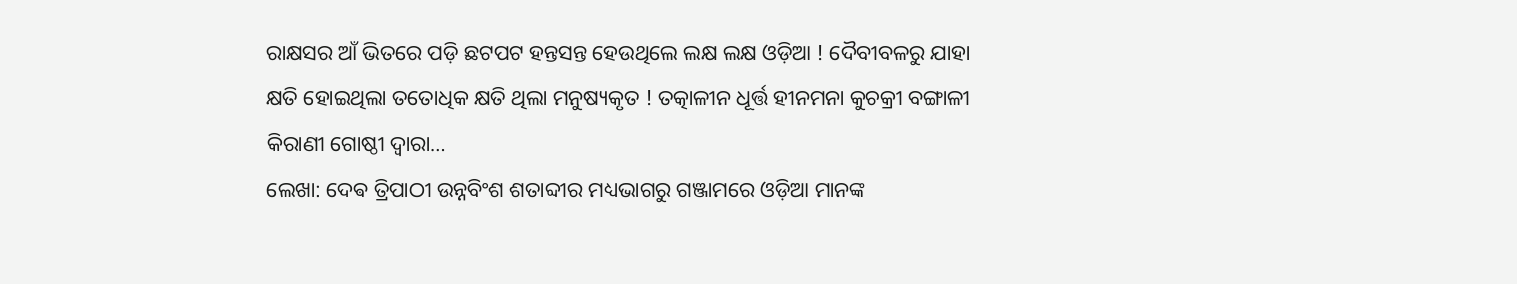ରାକ୍ଷସର ଆଁ ଭିତରେ ପଡ଼ି ଛଟପଟ ହନ୍ତସନ୍ତ ହେଉଥିଲେ ଲକ୍ଷ ଲକ୍ଷ ଓଡ଼ିଆ ! ଦୈବୀବଳରୁ ଯାହା କ୍ଷତି ହୋଇଥିଲା ତତୋଧିକ କ୍ଷତି ଥିଲା ମନୁଷ୍ୟକୃତ ! ତତ୍କାଳୀନ ଧୂର୍ତ୍ତ ହୀନମନା କୁଚକ୍ରୀ ବଙ୍ଗାଳୀ କିରାଣୀ ଗୋଷ୍ଠୀ ଦ୍ଵାରା…
ଲେଖା: ଦେଵ ତ୍ରିପାଠୀ ଉନ୍ନବିଂଶ ଶତାବ୍ଦୀର ମଧ୍ୟଭାଗରୁ ଗଞ୍ଜାମରେ ଓଡ଼ିଆ ମାନଙ୍କ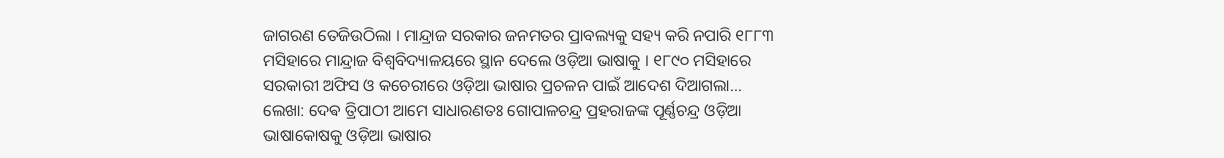ଜାଗରଣ ତେଜିଉଠିଲା । ମାନ୍ଦ୍ରାଜ ସରକାର ଜନମତର ପ୍ରାବଲ୍ୟକୁ ସହ୍ୟ କରି ନପାରି ୧୮୮୩ ମସିହାରେ ମାନ୍ଦ୍ରାଜ ବିଶ୍ୱବିଦ୍ୟାଳୟରେ ସ୍ଥାନ ଦେଲେ ଓଡ଼ିଆ ଭାଷାକୁ । ୧୮୯୦ ମସିହାରେ ସରକାରୀ ଅଫିସ ଓ କଚେରୀରେ ଓଡ଼ିଆ ଭାଷାର ପ୍ରଚଳନ ପାଇଁ ଆଦେଶ ଦିଆଗଲା…
ଲେଖା: ଦେଵ ତ୍ରିପାଠୀ ଆମେ ସାଧାରଣତଃ ଗୋପାଳଚନ୍ଦ୍ର ପ୍ରହରାଜଙ୍କ ପୂର୍ଣ୍ଣଚନ୍ଦ୍ର ଓଡ଼ିଆ ଭାଷାକୋଷକୁ ଓଡ଼ିଆ ଭାଷାର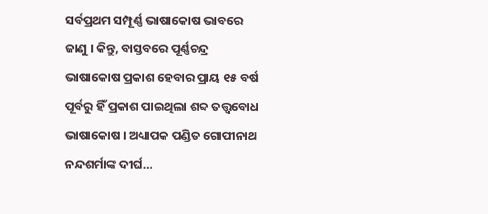ସର୍ବପ୍ରଥମ ସମ୍ପୂର୍ଣ୍ଣ ଭାଷାକୋଷ ଭାବରେ ଜାଣୁ । କିନ୍ତୁ, ବାସ୍ତବରେ ପୂର୍ଣ୍ଣଚନ୍ଦ୍ର ଭାଷାକୋଷ ପ୍ରକାଶ ହେବାର ପ୍ରାୟ ୧୫ ବର୍ଷ ପୂର୍ବରୁ ହିଁ ପ୍ରକାଶ ପାଇଥିଲା ଶବ୍ଦ ତତ୍ତ୍ଵବୋଧ ଭାଷାକୋଷ । ଅଧ୍ୟାପକ ପଣ୍ଡିତ ଗୋପୀନାଥ ନନ୍ଦଶର୍ମାଙ୍କ ଦୀର୍ଘ…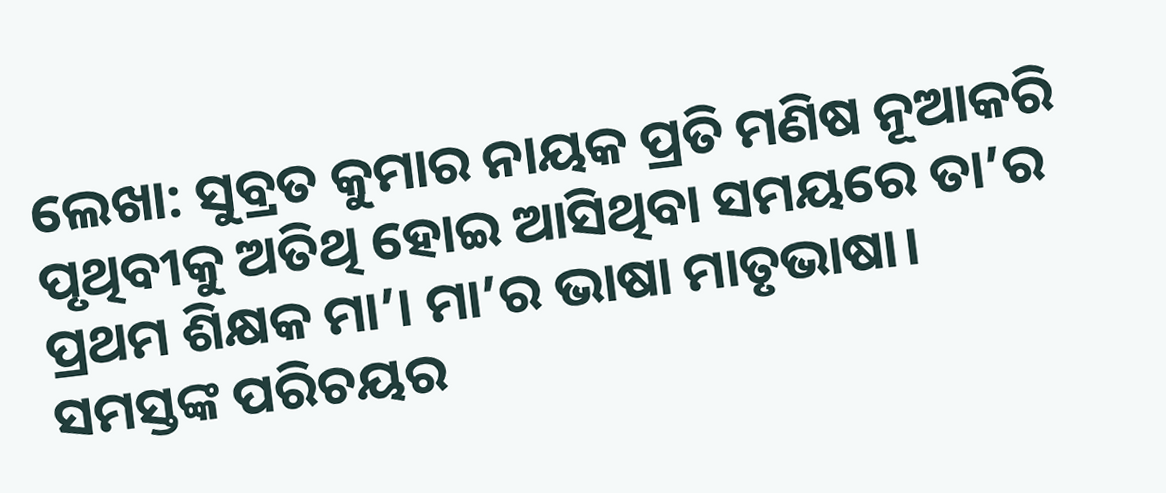ଲେଖା: ସୁବ୍ରତ କୁମାର ନାୟକ ପ୍ରତି ମଣିଷ ନୂଆକରି ପୃଥିବୀକୁ ଅତିଥି ହୋଇ ଆସିଥିବା ସମୟରେ ତା’ର ପ୍ରଥମ ଶିକ୍ଷକ ମା’। ମା’ର ଭାଷା ମାତୃଭାଷା। ସମସ୍ତଙ୍କ ପରିଚୟର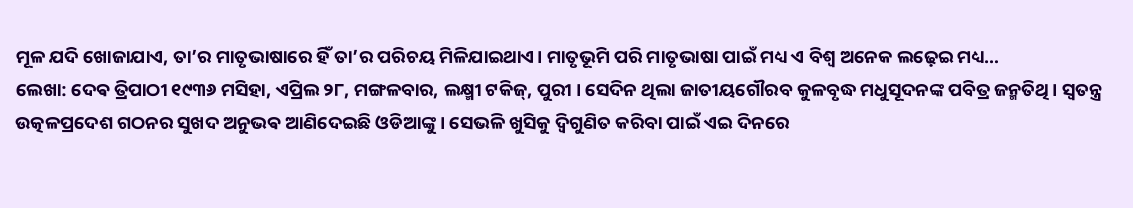ମୂଳ ଯଦି ଖୋଜାଯାଏ, ତା’ର ମାତୃଭାଷାରେ ହିଁ ତା’ର ପରିଚୟ ମିଳିଯାଇଥାଏ। ମାତୃଭୂମି ପରି ମାତୃଭାଷା ପାଇଁ ମଧ୍ୟ ଏ ବିଶ୍ୱ ଅନେକ ଲଢ଼େଇ ମଧ୍ୟ…
ଲେଖା: ଦେଵ ତ୍ରିପାଠୀ ୧୯୩୬ ମସିହା, ଏପ୍ରିଲ ୨୮, ମଙ୍ଗଳବାର, ଲକ୍ଷ୍ମୀ ଟକିଜ୍, ପୁରୀ । ସେଦିନ ଥିଲା ଜାତୀୟଗୌରବ କୁଳବୃଦ୍ଧ ମଧୁସୂଦନଙ୍କ ପବିତ୍ର ଜନ୍ମତିଥି । ସ୍ବତନ୍ତ୍ର ଉତ୍କଳପ୍ରଦେଶ ଗଠନର ସୁଖଦ ଅନୁଭଵ ଆଣିଦେଇଛି ଓଡିଆଙ୍କୁ । ସେଭଳି ଖୁସିକୁ ଦ୍ଵିଗୁଣିତ କରିବା ପାଇଁ ଏଇ ଦିନରେ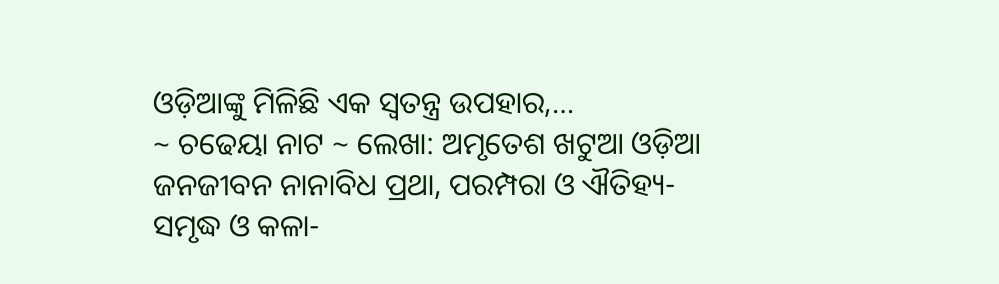ଓଡ଼ିଆଙ୍କୁ ମିଳିଛି ଏକ ସ୍ବତନ୍ତ୍ର ଉପହାର,…
~ ଚଢେୟା ନାଟ ~ ଲେଖା: ଅମୃତେଶ ଖଟୁଆ ଓଡ଼ିଆ ଜନଜୀବନ ନାନାବିଧ ପ୍ରଥା, ପରମ୍ପରା ଓ ଐତିହ୍ୟ-ସମୃଦ୍ଧ ଓ କଳା-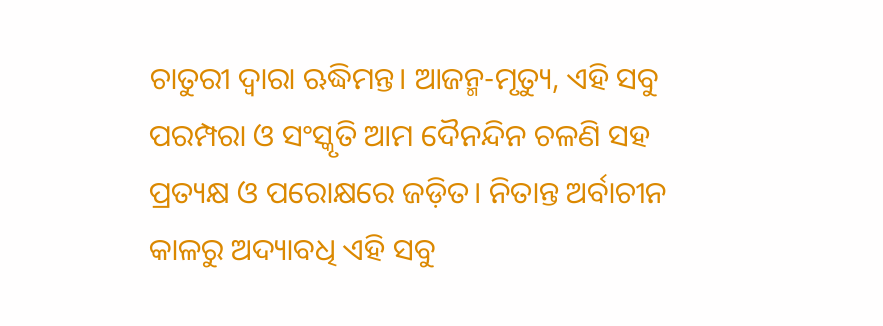ଚାତୁରୀ ଦ୍ଵାରା ଋଦ୍ଧିମନ୍ତ। ଆଜନ୍ମ-ମୃତ୍ୟୁ, ଏହି ସବୁ ପରମ୍ପରା ଓ ସଂସ୍କୃତି ଆମ ଦୈନନ୍ଦିନ ଚଳଣି ସହ ପ୍ରତ୍ୟକ୍ଷ ଓ ପରୋକ୍ଷରେ ଜଡ଼ିତ। ନିତାନ୍ତ ଅର୍ବାଚୀନ କାଳରୁ ଅଦ୍ୟାବଧି ଏହି ସବୁ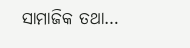ସାମାଜିକ ତଥା…